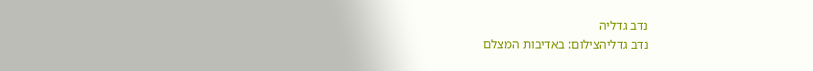נדב גדליה
נדב גדליהצילום: באדיבות המצלם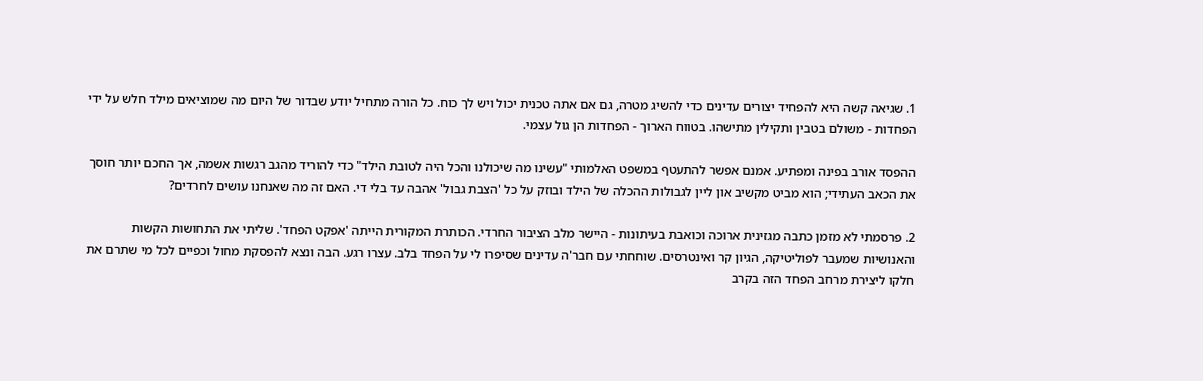1. שגיאה קשה היא להפחיד יצורים עדינים כדי להשיג מטרה, גם אם אתה טכנית יכול ויש לך כוח. כל הורה מתחיל יודע שבדור של היום מה שמוציאים מילד חלש על ידי הפחדות - משולם בטבין ותקילין מתישהו. בטווח הארוך - הפחדות הן גול עצמי.

ההפסד אורב בפינה ומפתיע. אמנם אפשר להתעטף במשפט האלמותי "עשינו מה שיכולנו והכל היה לטובת הילד" כדי להוריד מהגב רגשות אשמה, אך החכם יותר חוסך את הכאב העתידי; הוא מביט מקשיב און ליין לגבולות ההכלה של הילד ובוזק על כל 'הצבת גבול' אהבה עד בלי די. האם זה מה שאנחנו עושים לחרדים?

2. פרסמתי לא מזמן כתבה מגזינית ארוכה וכואבת בעיתונות - היישר מלב הציבור החרדי. הכותרת המקורית הייתה 'אפקט הפחד'. שליתי את התחושות הקשות והאנושיות שמעבר לפוליטיקה, הגיון קר ואינטרסים. שוחחתי עם חבר'ה עדינים שסיפרו לי על הפחד בלב. עצרו רגע. הבה ונצא להפסקת מחול וכפיים לכל מי שתרם את חלקו ליצירת מרחב הפחד הזה בקרב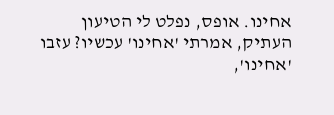אחינו. אופס, נפלט לי הטיעון העתיק, אמרתי 'אחינו' עכשיו? עזבו 'אחינו',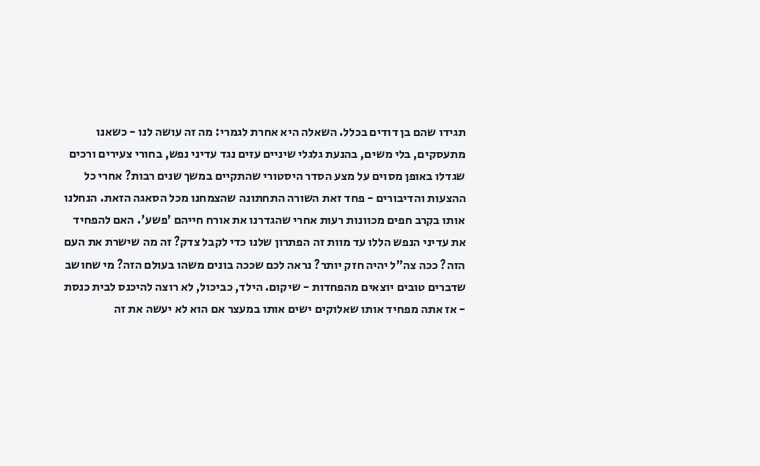תגידו שהם בן דודים בכלל. השאלה היא אחרת לגמרי: מה זה עושה לנו - כשאנו מתעסקים, בלי משים, בהנעת גלגלי שיניים עזים נגד עדיני נפש, בחורי צעירים ורכים שגדלו באופן מסוים על מצע הסדר היסטורי שהתקיים במשך שנים רבות? אחרי כל ההצעות והדיבורים - פחד זאת השורה התחתונה שהצמחנו מכל הסאגה הזאת. הנחלנו אותו בקרב חפים מכוונות רעות אחרי שהגדרנו את אורח חייהם 'פשע'. האם להפחיד את עדיני הנפש הללו עד מוות זה הפתרון שלנו כדי לקבל צדק? זה מה שישרת את העם הזה? ככה צה"ל יהיה חזק יותר? נראה לכם שככה בונים משהו בעולם הזה? מי שחושב שדברים טובים יוצאים מהפחדות - שיקום. הילד, כביכול, לא רוצה להיכנס לבית כנסת - אז אתה מפחיד אותו שאלוקים ישים אותו במעצר אם הוא לא יעשה את זה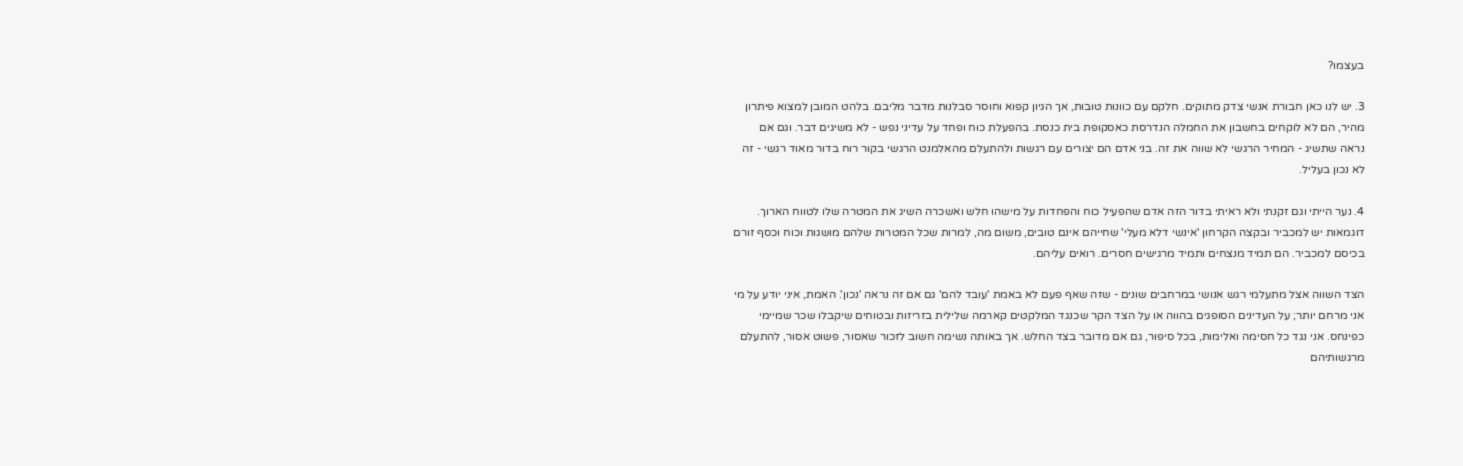בעצמו?

3. יש לנו כאן חבורת אנשי צדק מתוקים. חלקם עם כוונות טובות, אך הגיון קפוא וחוסר סבלנות מדבר מליבם. בלהט המובן למצוא פיתרון מהיר, הם לא לוקחים בחשבון את החמלה הנדרסת כאסקופת בית כנסת. בהפעלת כוח ופחד על עדיני נפש - לא משיגים דבר. וגם אם נראה שתשיג - המחיר הרגשי לא שווה את זה. בני אדם הם יצורים עם רגשות ולהתעלם מהאלמנט הרגשי בקור רוח בדור מאוד רגשי - זה לא נכון בעליל.

4. נער הייתי וגם זקנתי ולא ראיתי בדור הזה אדם שהפעיל כוח והפחדות על מישהו חלש ואשכרה השיג את המטרה שלו לטווח הארוך. דוגמאות יש למכביר ובקצה הקרחון 'אינשי דלא מעלי' שחייהם אינם טובים, משום מה, למרות שכל המטרות שלהם מושגות וכוח וכסף זורם בכיסם למכביר. הם תמיד מנצחים ותמיד מרגישים חסרים. רואים עליהם.

הצד השווה אצל מתעלמי רגש אנושי במרחבים שונים - שזה שאף פעם לא באמת 'עובד להם' גם אם זה נראה 'נכון'. האמת, איני יודע על מי אני מרחם יותר; על העדינים הסופגים בהווה או על הצד הקר שכנגד המלקטים קארמה שלילית בזריזות ובטוחים שיקבלו שכר שמיימי כפינחס. אני נגד כל חסימה ואלימות, בכל סיפור, גם אם מדובר בצד החלש. אך באותה נשימה חשוב לזכור שאסור, פשוט אסור, להתעלם מרגשותיהם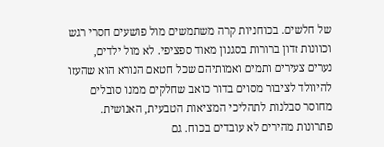של חלשים. בכוחניות קרה משתמשים מול פושעים חסרי רגש וכוונות זדון ברורות בסגנון מאוד ספציפי. לא מול ילדים, נערים צעירים ותמים ואמותיהם שכל חטאם הנורא הוא שהעזו להיוולד לציבור מסוים בדור כואב שחלקים ממנו סובלים מחוסר סבלנות לתהליכי המציאות הטבעית, האנושית. פתרונות מהירים לא עובדים בכוח. גם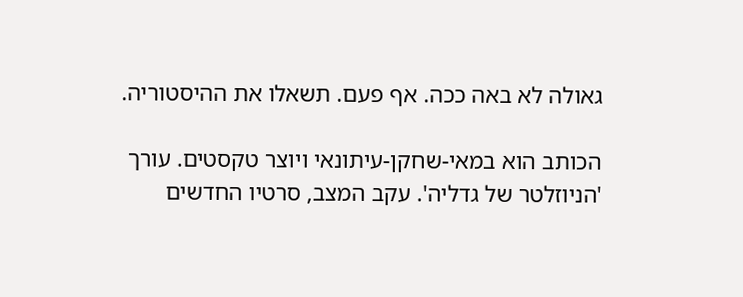גאולה לא באה ככה. אף פעם. תשאלו את ההיסטוריה.

הכותב הוא במאי-שחקן-עיתונאי ויוצר טקסטים. עורך 'הניוזלטר של גדליה'. עקב המצב, סרטיו החדשים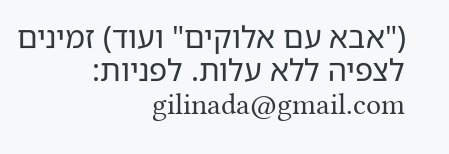("אבא עם אלוקים" ועוד) זמינים לצפיה ללא עלות. לפניות: gilinada@gmail.com